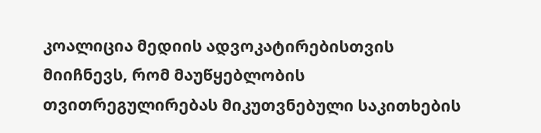კოალიცია მედიის ადვოკატირებისთვის მიიჩნევს, რომ მაუწყებლობის თვითრეგულირებას მიკუთვნებული საკითხების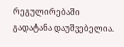რეგულირებაში გადატანა დაუშვებელია.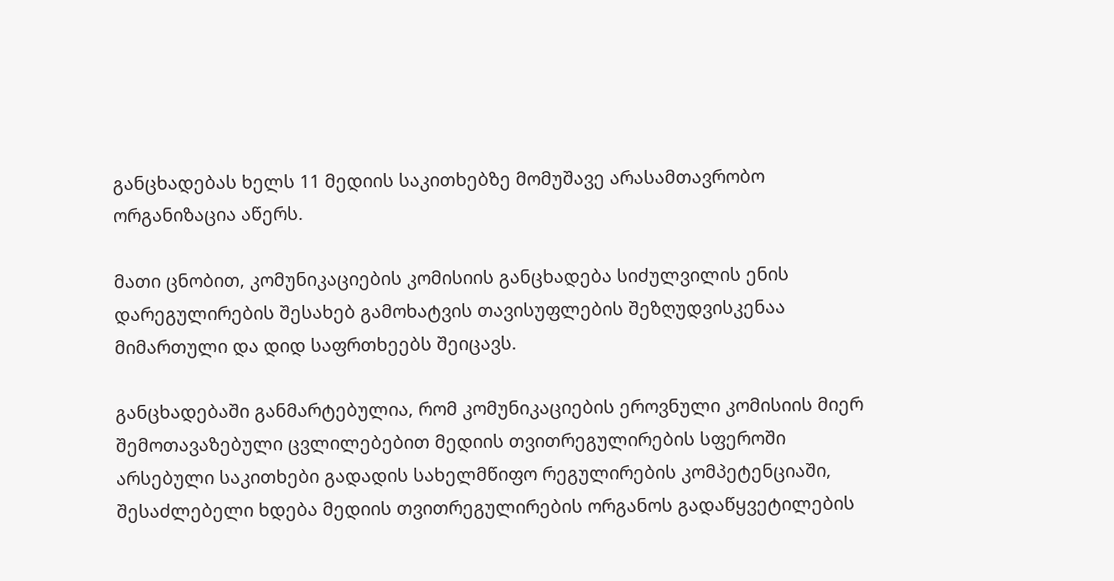განცხადებას ხელს 11 მედიის საკითხებზე მომუშავე არასამთავრობო ორგანიზაცია აწერს.

მათი ცნობით, კომუნიკაციების კომისიის განცხადება სიძულვილის ენის დარეგულირების შესახებ გამოხატვის თავისუფლების შეზღუდვისკენაა მიმართული და დიდ საფრთხეებს შეიცავს.

განცხადებაში განმარტებულია, რომ კომუნიკაციების ეროვნული კომისიის მიერ შემოთავაზებული ცვლილებებით მედიის თვითრეგულირების სფეროში არსებული საკითხები გადადის სახელმწიფო რეგულირების კომპეტენციაში, შესაძლებელი ხდება მედიის თვითრეგულირების ორგანოს გადაწყვეტილების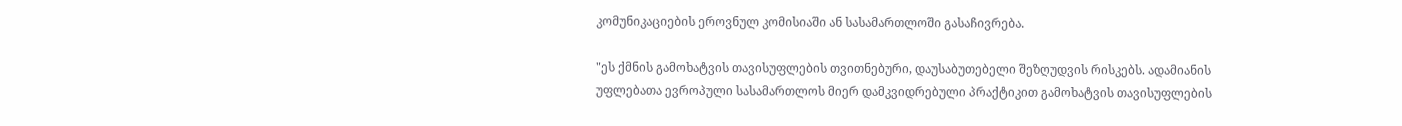კომუნიკაციების ეროვნულ კომისიაში ან სასამართლოში გასაჩივრება.

"ეს ქმნის გამოხატვის თავისუფლების თვითნებური, დაუსაბუთებელი შეზღუდვის რისკებს. ადამიანის უფლებათა ევროპული სასამართლოს მიერ დამკვიდრებული პრაქტიკით გამოხატვის თავისუფლების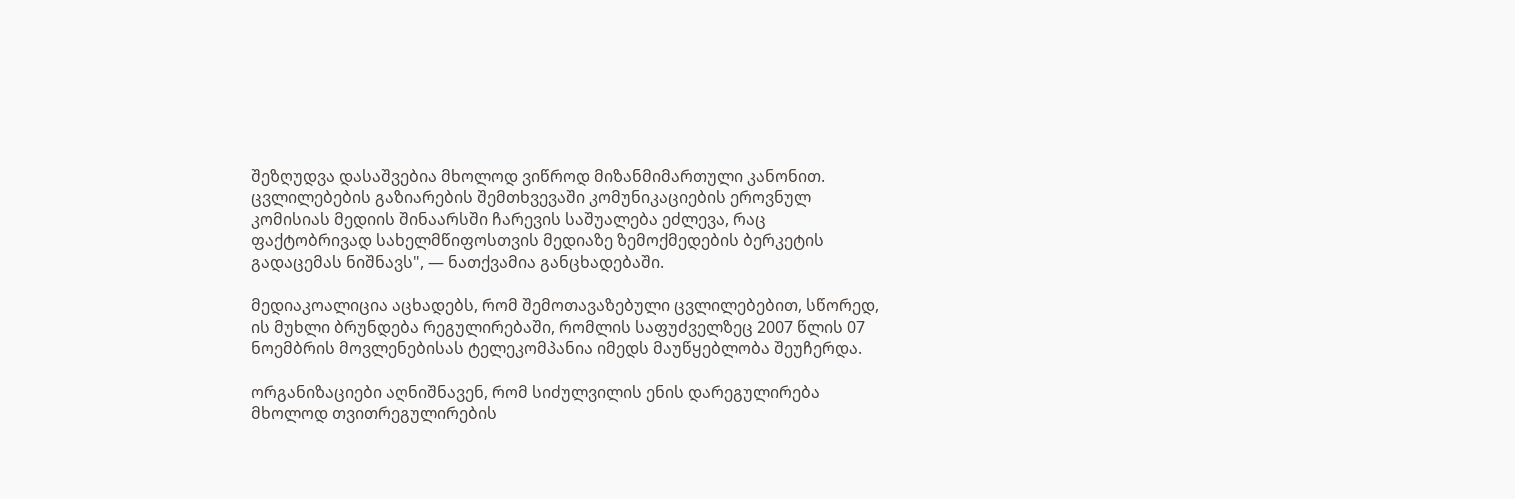შეზღუდვა დასაშვებია მხოლოდ ვიწროდ მიზანმიმართული კანონით. ცვლილებების გაზიარების შემთხვევაში კომუნიკაციების ეროვნულ კომისიას მედიის შინაარსში ჩარევის საშუალება ეძლევა, რაც ფაქტობრივად სახელმწიფოსთვის მედიაზე ზემოქმედების ბერკეტის გადაცემას ნიშნავს", — ნათქვამია განცხადებაში.

მედიაკოალიცია აცხადებს, რომ შემოთავაზებული ცვლილებებით, სწორედ, ის მუხლი ბრუნდება რეგულირებაში, რომლის საფუძველზეც 2007 წლის 07 ნოემბრის მოვლენებისას ტელეკომპანია იმედს მაუწყებლობა შეუჩერდა.

ორგანიზაციები აღნიშნავენ, რომ სიძულვილის ენის დარეგულირება მხოლოდ თვითრეგულირების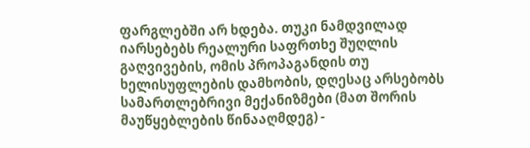ფარგლებში არ ხდება. თუკი ნამდვილად იარსებებს რეალური საფრთხე შუღლის გაღვივების, ომის პროპაგანდის თუ ხელისუფლების დამხობის, დღესაც არსებობს სამართლებრივი მექანიზმები (მათ შორის მაუწყებლების წინააღმდეგ) -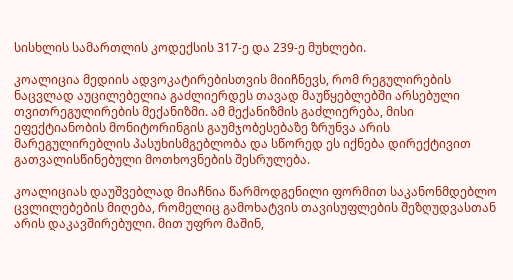სისხლის სამართლის კოდექსის 317-ე და 239-ე მუხლები.

კოალიცია მედიის ადვოკატირებისთვის მიიჩნევს, რომ რეგულირების ნაცვლად აუცილებელია გაძლიერდეს თავად მაუწყებლებში არსებული თვითრეგულირების მექანიზმი. ამ მექანიზმის გაძლიერება, მისი ეფექტიანობის მონიტორინგის გაუმჯობესებაზე ზრუნვა არის მარეგულირებლის პასუხისმგებლობა და სწორედ ეს იქნება დირექტივით
გათვალისწინებული მოთხოვნების შესრულება.

კოალიციას დაუშვებლად მიაჩნია წარმოდგენილი ფორმით საკანონმდებლო ცვლილებების მიღება, რომელიც გამოხატვის თავისუფლების შეზღუდვასთან არის დაკავშირებული. მით უფრო მაშინ,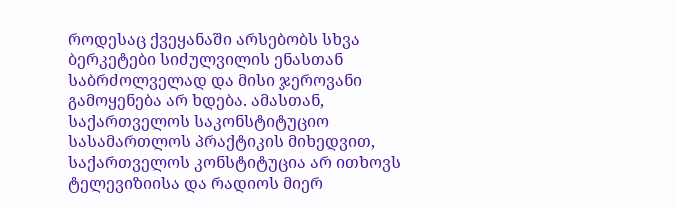როდესაც ქვეყანაში არსებობს სხვა ბერკეტები სიძულვილის ენასთან საბრძოლველად და მისი ჯეროვანი გამოყენება არ ხდება. ამასთან, საქართველოს საკონსტიტუციო სასამართლოს პრაქტიკის მიხედვით, საქართველოს კონსტიტუცია არ ითხოვს ტელევიზიისა და რადიოს მიერ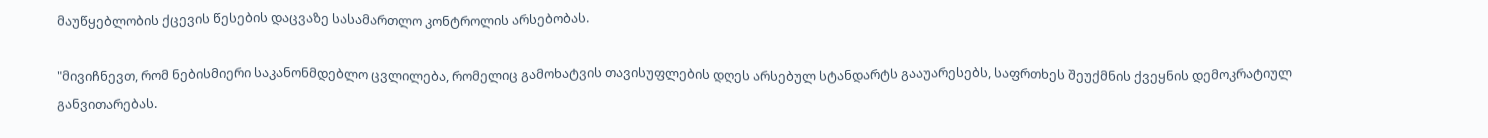მაუწყებლობის ქცევის წესების დაცვაზე სასამართლო კონტროლის არსებობას.

"მივიჩნევთ, რომ ნებისმიერი საკანონმდებლო ცვლილება, რომელიც გამოხატვის თავისუფლების დღეს არსებულ სტანდარტს გააუარესებს, საფრთხეს შეუქმნის ქვეყნის დემოკრატიულ განვითარებას.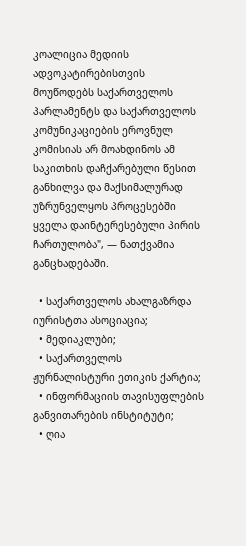კოალიცია მედიის ადვოკატირებისთვის მოუწოდებს საქართველოს პარლამენტს და საქართველოს კომუნიკაციების ეროვნულ კომისიას არ მოახდინოს ამ საკითხის დაჩქარებული წესით განხილვა და მაქსიმალურად უზრუნველყოს პროცესებში ყველა დაინტერესებული პირის ჩართულობა", — ნათქვამია განცხადებაში.

  • საქართველოს ახალგაზრდა იურისტთა ასოციაცია;
  • მედიაკლუბი;
  • საქართველოს ჟურნალისტური ეთიკის ქარტია;
  • ინფორმაციის თავისუფლების განვითარების ინსტიტუტი;
  • ღია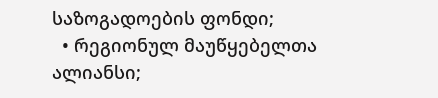საზოგადოების ფონდი;
  • რეგიონულ მაუწყებელთა ალიანსი;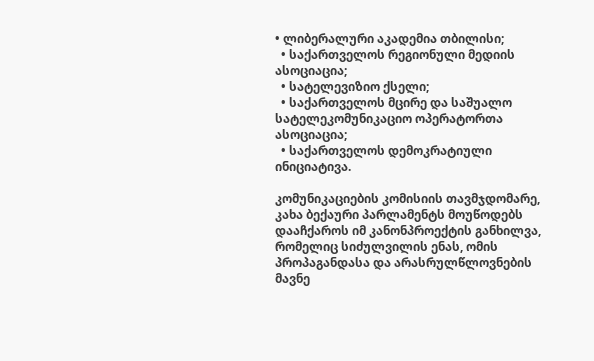• ლიბერალური აკადემია თბილისი;
  • საქართველოს რეგიონული მედიის ასოციაცია;
  • სატელევიზიო ქსელი;
  • საქართველოს მცირე და საშუალო სატელეკომუნიკაციო ოპერატორთა ასოციაცია;
  • საქართველოს დემოკრატიული ინიციატივა.

კომუნიკაციების კომისიის თავმჯდომარე, კახა ბექაური პარლამენტს მოუწოდებს დააჩქაროს იმ კანონპროექტის განხილვა, რომელიც სიძულვილის ენას, ომის პროპაგანდასა და არასრულწლოვნების მავნე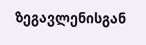ზეგავლენისგან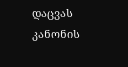დაცვას კანონის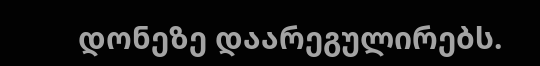დონეზე დაარეგულირებს.